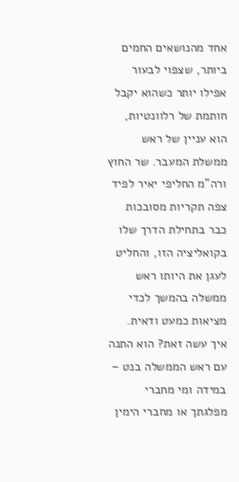אחד מהנושאים החמים ביותר, שצפוי לבעור אפילו יותר כשהוא יקבל חותמת של רלוונטיות, הוא עניין של ראש ממשלת המעבר. שר החוץ ורה"מ החליפי יאיר לפיד צפה תקריות מסובכות כבר בתחילת הדרך שלו בקואליציה הזו, והחליט לעגן את היותו ראש ממשלה בהמשך לכדי מציאות כמעט ודאית.
איך עשה זאת? הוא התנה עם ראש הממשלה בנט – במידה ומי מחברי מפלגתך או מחברי הימין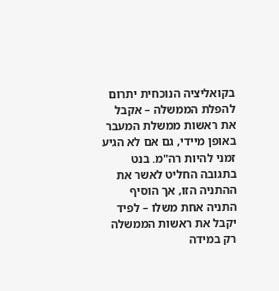בקואליציה הנוכחית יתרום להפלת הממשלה – אקבל את ראשות ממשלת המעבר באופן מיידי, גם אם לא הגיע זמני להיות רה"מ. בנט בתגובה החליט לאשר את ההתניה הזו, אך הוסיף התניה אחת משלו – לפיד יקבל את ראשות הממשלה רק במידה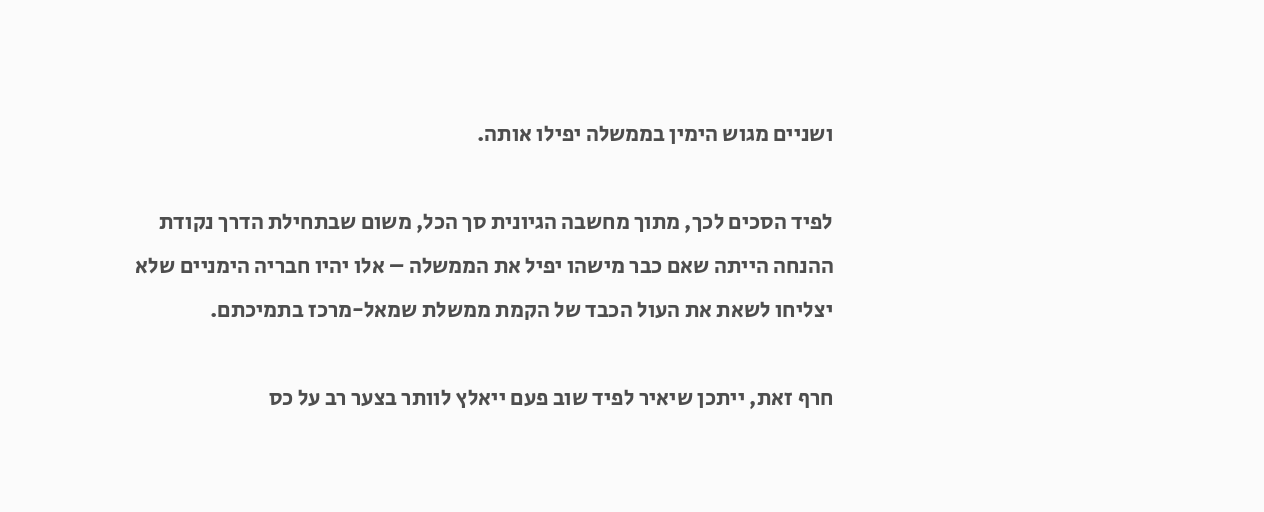ושניים מגוש הימין בממשלה יפילו אותה.

לפיד הסכים לכך, מתוך מחשבה הגיונית סך הכל, משום שבתחילת הדרך נקודת ההנחה הייתה שאם כבר מישהו יפיל את הממשלה – אלו יהיו חבריה הימניים שלא יצליחו לשאת את העול הכבד של הקמת ממשלת שמאל-מרכז בתמיכתם.

חרף זאת, ייתכן שיאיר לפיד שוב פעם ייאלץ לוותר בצער רב על כס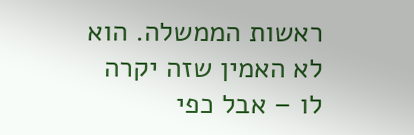ראשות הממשלה. הוא לא האמין שזה יקרה לו – אבל כפי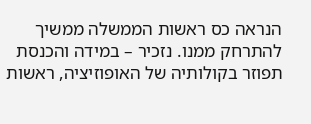הנראה כס ראשות הממשלה ממשיך להתרחק ממנו. נזכיר – במידה והכנסת תפוזר בקולותיה של האופוזיציה, ראשות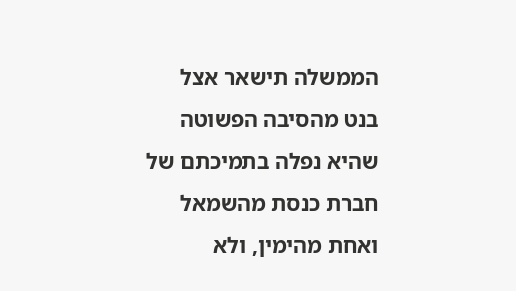הממשלה תישאר אצל בנט מהסיבה הפשוטה שהיא נפלה בתמיכתם של חברת כנסת מהשמאל ואחת מהימין, ולא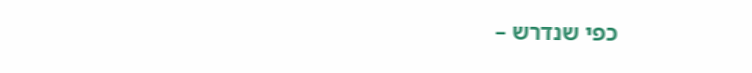כפי שנדרש –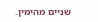שניים מהימין.